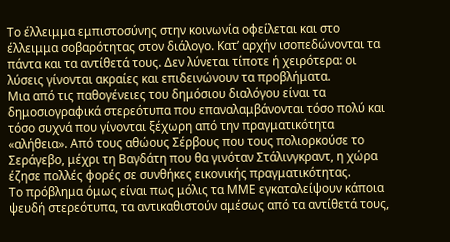Το έλλειμμα εμπιστοσύνης στην κοινωνία οφείλεται και στο έλλειμμα σοβαρότητας στον διάλογο. Κατ’ αρχήν ισοπεδώνονται τα πάντα και τα αντίθετά τους. Δεν λύνεται τίποτε ή χειρότερα: οι λύσεις γίνονται ακραίες και επιδεινώνουν τα προβλήματα.
Μια από τις παθογένειες του δημόσιου διαλόγου είναι τα δημοσιογραφικά στερεότυπα που επαναλαμβάνονται τόσο πολύ και τόσο συχνά που γίνονται ξέχωρη από την πραγματικότητα «αλήθεια». Από τους αθώους Σέρβους που τους πολιορκούσε το Σεράγεβο, μέχρι τη Βαγδάτη που θα γινόταν Στάλινγκραντ, η χώρα έζησε πολλές φορές σε συνθήκες εικονικής πραγματικότητας.
Το πρόβλημα όμως είναι πως μόλις τα ΜΜΕ εγκαταλείψουν κάποια ψευδή στερεότυπα, τα αντικαθιστούν αμέσως από τα αντίθετά τους,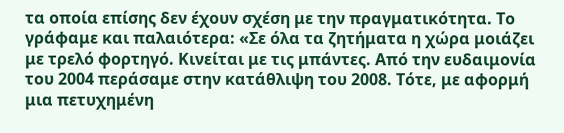τα οποία επίσης δεν έχουν σχέση με την πραγματικότητα. Το γράφαμε και παλαιότερα: «Σε όλα τα ζητήματα η χώρα μοιάζει με τρελό φορτηγό. Κινείται με τις μπάντες. Από την ευδαιμονία του 2004 περάσαμε στην κατάθλιψη του 2008. Τότε, με αφορμή μια πετυχημένη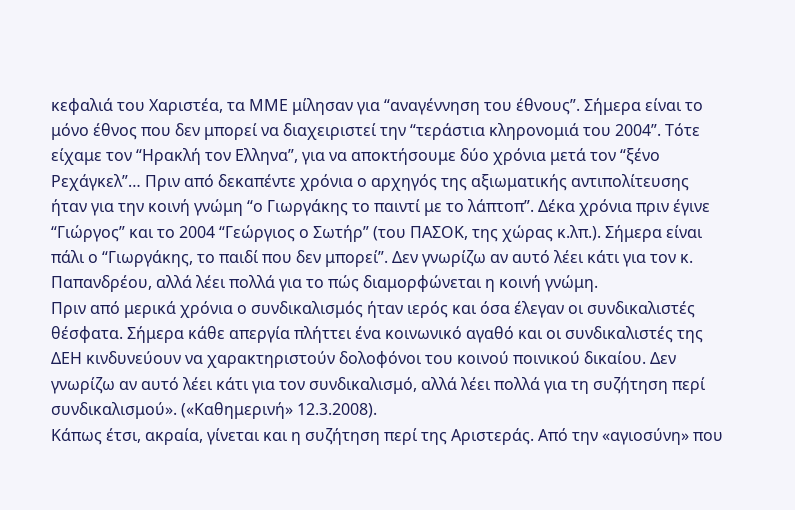κεφαλιά του Χαριστέα, τα ΜΜΕ μίλησαν για “αναγέννηση του έθνους”. Σήμερα είναι το μόνο έθνος που δεν μπορεί να διαχειριστεί την “τεράστια κληρονομιά του 2004”. Τότε είχαμε τον “Ηρακλή τον Ελληνα”, για να αποκτήσουμε δύο χρόνια μετά τον “ξένο Ρεχάγκελ”… Πριν από δεκαπέντε χρόνια ο αρχηγός της αξιωματικής αντιπολίτευσης ήταν για την κοινή γνώμη “ο Γιωργάκης το παιντί με το λάπτοπ”. Δέκα χρόνια πριν έγινε “Γιώργος” και το 2004 “Γεώργιος ο Σωτήρ” (του ΠΑΣΟΚ, της χώρας κ.λπ.). Σήμερα είναι πάλι ο “Γιωργάκης, το παιδί που δεν μπορεί”. Δεν γνωρίζω αν αυτό λέει κάτι για τον κ. Παπανδρέου, αλλά λέει πολλά για το πώς διαμορφώνεται η κοινή γνώμη.
Πριν από μερικά χρόνια ο συνδικαλισμός ήταν ιερός και όσα έλεγαν οι συνδικαλιστές θέσφατα. Σήμερα κάθε απεργία πλήττει ένα κοινωνικό αγαθό και οι συνδικαλιστές της ΔΕΗ κινδυνεύουν να χαρακτηριστούν δολοφόνοι του κοινού ποινικού δικαίου. Δεν γνωρίζω αν αυτό λέει κάτι για τον συνδικαλισμό, αλλά λέει πολλά για τη συζήτηση περί συνδικαλισμού». («Καθημερινή» 12.3.2008).
Κάπως έτσι, ακραία, γίνεται και η συζήτηση περί της Αριστεράς. Από την «αγιοσύνη» που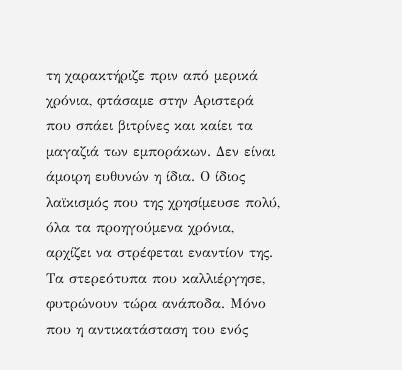τη χαρακτήριζε πριν από μερικά χρόνια, φτάσαμε στην Αριστερά που σπάει βιτρίνες και καίει τα μαγαζιά των εμποράκων. Δεν είναι άμοιρη ευθυνών η ίδια. Ο ίδιος λαϊκισμός που της χρησίμευσε πολύ, όλα τα προηγούμενα χρόνια, αρχίζει να στρέφεται εναντίον της. Τα στερεότυπα που καλλιέργησε, φυτρώνουν τώρα ανάποδα. Μόνο που η αντικατάσταση του ενός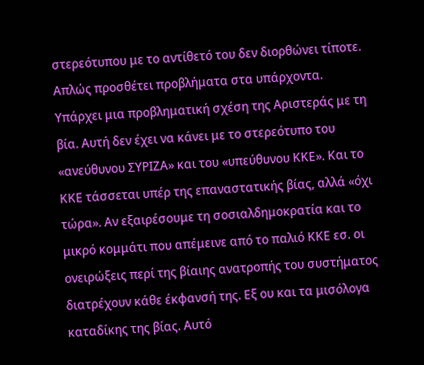στερεότυπου με το αντίθετό του δεν διορθώνει τίποτε. Απλώς προσθέτει προβλήματα στα υπάρχοντα.
Υπάρχει μια προβληματική σχέση της Αριστεράς με τη βία. Αυτή δεν έχει να κάνει με το στερεότυπο του «ανεύθυνου ΣΥΡΙΖΑ» και του «υπεύθυνου ΚΚΕ». Και το ΚΚΕ τάσσεται υπέρ της επαναστατικής βίας, αλλά «όχι τώρα». Αν εξαιρέσουμε τη σοσιαλδημοκρατία και το μικρό κομμάτι που απέμεινε από το παλιό ΚΚΕ εσ. οι ονειρώξεις περί της βίαιης ανατροπής του συστήματος διατρέχουν κάθε έκφανσή της. Εξ ου και τα μισόλογα καταδίκης της βίας. Αυτό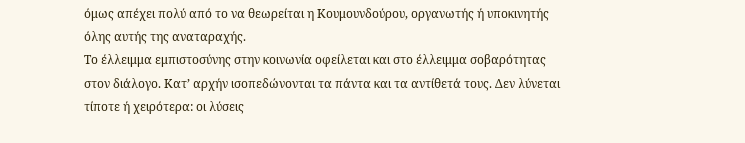όμως απέχει πολύ από το να θεωρείται η Κουμουνδούρου, οργανωτής ή υποκινητής όλης αυτής της αναταραχής.
Το έλλειμμα εμπιστοσύνης στην κοινωνία οφείλεται και στο έλλειμμα σοβαρότητας στον διάλογο. Κατ’ αρχήν ισοπεδώνονται τα πάντα και τα αντίθετά τους. Δεν λύνεται τίποτε ή χειρότερα: οι λύσεις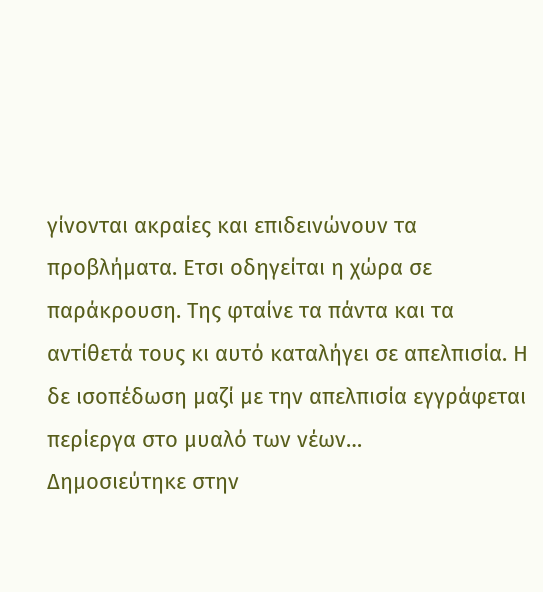γίνονται ακραίες και επιδεινώνουν τα προβλήματα. Ετσι οδηγείται η χώρα σε παράκρουση. Της φταίνε τα πάντα και τα αντίθετά τους κι αυτό καταλήγει σε απελπισία. Η δε ισοπέδωση μαζί με την απελπισία εγγράφεται περίεργα στο μυαλό των νέων…
Δημοσιεύτηκε στην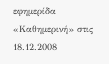εφημερίδα «Καθημερινή» στις 18.12.2008